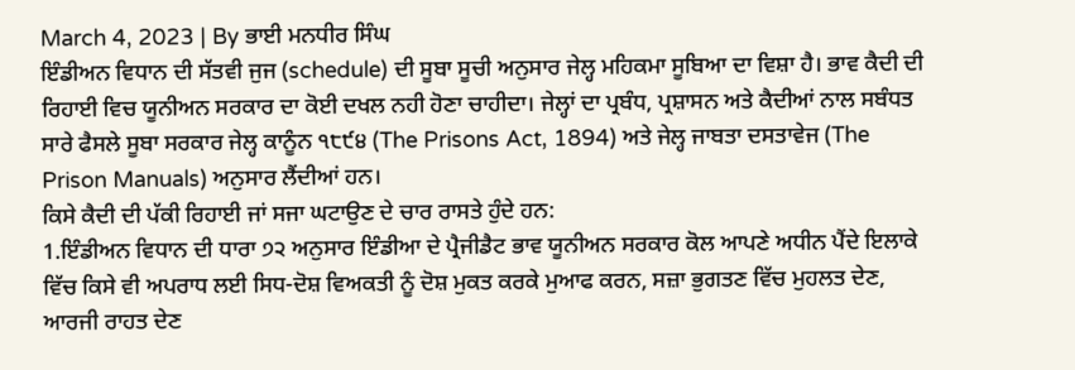March 4, 2023 | By ਭਾਈ ਮਨਧੀਰ ਸਿੰਘ
ਇੰਡੀਅਨ ਵਿਧਾਨ ਦੀ ਸੱਤਵੀ ਜੁਜ (schedule) ਦੀ ਸੂਬਾ ਸੂਚੀ ਅਨੁਸਾਰ ਜੇਲ੍ਹ ਮਹਿਕਮਾ ਸੂਬਿਆ ਦਾ ਵਿਸ਼ਾ ਹੈ। ਭਾਵ ਕੈਦੀ ਦੀ ਰਿਹਾਈ ਵਿਚ ਯੂਨੀਅਨ ਸਰਕਾਰ ਦਾ ਕੋਈ ਦਖਲ ਨਹੀ ਹੋਣਾ ਚਾਹੀਦਾ। ਜੇਲ੍ਹਾਂ ਦਾ ਪ੍ਰਬੰਧ, ਪ੍ਰਸ਼ਾਸਨ ਅਤੇ ਕੈਦੀਆਂ ਨਾਲ ਸਬੰਧਤ ਸਾਰੇ ਫੈਸਲੇ ਸੂਬਾ ਸਰਕਾਰ ਜੇਲ੍ਹ ਕਾਨੂੰਨ ੧੮੯੪ (The Prisons Act, 1894) ਅਤੇ ਜੇਲ੍ਹ ਜਾਬਤਾ ਦਸਤਾਵੇਜ (The Prison Manuals) ਅਨੁਸਾਰ ਲੈਂਦੀਆਂ ਹਨ।
ਕਿਸੇ ਕੈਦੀ ਦੀ ਪੱਕੀ ਰਿਹਾਈ ਜਾਂ ਸਜਾ ਘਟਾਉਣ ਦੇ ਚਾਰ ਰਾਸਤੇ ਹੁੰਦੇ ਹਨ:
1.ਇੰਡੀਅਨ ਵਿਧਾਨ ਦੀ ਧਾਰਾ ੭੨ ਅਨੁਸਾਰ ਇੰਡੀਆ ਦੇ ਪ੍ਰੈਜੀਡੈਟ ਭਾਵ ਯੂਨੀਅਨ ਸਰਕਾਰ ਕੋਲ ਆਪਣੇ ਅਧੀਨ ਪੈਂਦੇ ਇਲਾਕੇ ਵਿੱਚ ਕਿਸੇ ਵੀ ਅਪਰਾਧ ਲਈ ਸਿਧ-ਦੋਸ਼ ਵਿਅਕਤੀ ਨੂੰ ਦੋਸ਼ ਮੁਕਤ ਕਰਕੇ ਮੁਆਫ ਕਰਨ, ਸਜ਼ਾ ਭੁਗਤਣ ਵਿੱਚ ਮੁਹਲਤ ਦੇਣ, ਆਰਜੀ ਰਾਹਤ ਦੇਣ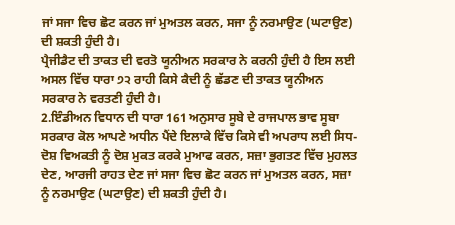ਜਾਂ ਸਜਾ ਵਿਚ ਛੋਟ ਕਰਨ ਜਾਂ ਮੁਅਤਲ ਕਰਨ, ਸਜਾ ਨੂੰ ਨਰਮਾਉਣ (ਘਟਾਉਣ) ਦੀ ਸ਼ਕਤੀ ਹੁੰਦੀ ਹੈ।
ਪ੍ਰੈਜੀਡੈਟ ਦੀ ਤਾਕਤ ਦੀ ਵਰਤੋ ਯੂਨੀਅਨ ਸਰਕਾਰ ਨੇ ਕਰਨੀ ਹੁੰਦੀ ਹੈ ਇਸ ਲਈ ਅਸਲ ਵਿੱਚ ਧਾਰਾ ੭੨ ਰਾਹੀ ਕਿਸੇ ਕੈਦੀ ਨੂੰ ਛੱਡਣ ਦੀ ਤਾਕਤ ਯੂਨੀਅਨ ਸਰਕਾਰ ਨੇ ਵਰਤਣੀ ਹੁੰਦੀ ਹੈ।
2.ਇੰਡੀਅਨ ਵਿਧਾਨ ਦੀ ਧਾਰਾ 161 ਅਨੁਸਾਰ ਸੂਬੇ ਦੇ ਰਾਜਪਾਲ ਭਾਵ ਸੂਬਾ ਸਰਕਾਰ ਕੋਲ ਆਪਣੇ ਅਧੀਨ ਪੈਂਦੇ ਇਲਾਕੇ ਵਿੱਚ ਕਿਸੇ ਵੀ ਅਪਰਾਧ ਲਈ ਸਿਧ-ਦੋਸ਼ ਵਿਅਕਤੀ ਨੂੰ ਦੋਸ਼ ਮੁਕਤ ਕਰਕੇ ਮੁਆਫ ਕਰਨ, ਸਜ਼ਾ ਭੁਗਤਣ ਵਿੱਚ ਮੁਹਲਤ ਦੇਣ, ਆਰਜੀ ਰਾਹਤ ਦੇਣ ਜਾਂ ਸਜਾ ਵਿਚ ਛੋਟ ਕਰਨ ਜਾਂ ਮੁਅਤਲ ਕਰਨ, ਸਜ਼ਾ ਨੂੰ ਨਰਮਾਉਣ (ਘਟਾਉਣ) ਦੀ ਸ਼ਕਤੀ ਹੁੰਦੀ ਹੈ।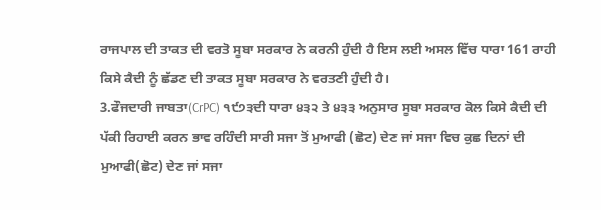ਰਾਜਪਾਲ ਦੀ ਤਾਕਤ ਦੀ ਵਰਤੋ ਸੂਬਾ ਸਰਕਾਰ ਨੇ ਕਰਨੀ ਹੁੰਦੀ ਹੈ ਇਸ ਲਈ ਅਸਲ ਵਿੱਚ ਧਾਰਾ 161 ਰਾਹੀ ਕਿਸੇ ਕੈਦੀ ਨੂੰ ਛੱਡਣ ਦੀ ਤਾਕਤ ਸੂਬਾ ਸਰਕਾਰ ਨੇ ਵਰਤਣੀ ਹੁੰਦੀ ਹੈ।
3.ਫੌਜਦਾਰੀ ਜਾਬਤਾ(CrPC) ੧੯੭੩ਦੀ ਧਾਰਾ ੪੩੨ ਤੇ ੪੩੩ ਅਨੁਸਾਰ ਸੂਬਾ ਸਰਕਾਰ ਕੋਲ ਕਿਸੇ ਕੈਦੀ ਦੀ ਪੱਕੀ ਰਿਹਾਈ ਕਰਨ ਭਾਵ ਰਹਿੰਦੀ ਸਾਰੀ ਸਜਾ ਤੋਂ ਮੁਆਫੀ (ਛੋਟ) ਦੇਣ ਜਾਂ ਸਜਾ ਵਿਚ ਕੁਛ ਦਿਨਾਂ ਦੀ ਮੁਆਫੀ(ਛੋਟ) ਦੇਣ ਜਾਂ ਸਜਾ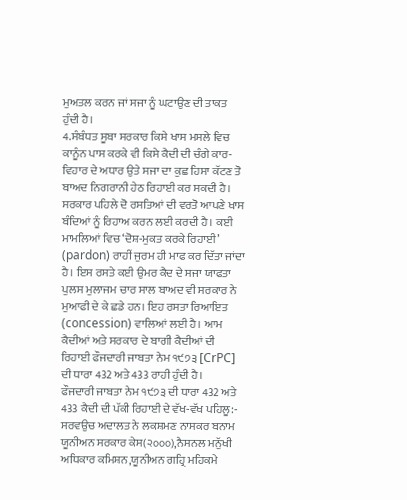ਮੁਅਤਲ ਕਰਨ ਜਾਂ ਸਜਾ ਨੂੰ ਘਟਾਉਣ ਦੀ ਤਾਕਤ ਹੁੰਦੀ ਹੈ।
4.ਸੰਬੰਧਤ ਸੂਬਾ ਸਰਕਾਰ ਕਿਸੇ ਖਾਸ ਮਸਲੇ ਵਿਚ ਕਾਨੂੰਨ ਪਾਸ ਕਰਕੇ ਵੀ ਕਿਸੇ ਕੈਦੀ ਦੀ ਚੰਗੇ ਕਾਰ-ਵਿਹਾਰ ਦੇ ਅਧਾਰ ਉਤੇ ਸਜਾ ਦਾ ਕੁਛ ਹਿਸਾ ਕੱਟਣ ਤੋ ਬਾਅਦ ਨਿਗਰਾਨੀ ਹੇਠ ਰਿਹਾਈ ਕਰ ਸਕਦੀ ਹੈ।
ਸਰਕਾਰ ਪਹਿਲੇ ਦੋ ਰਸਤਿਆਂ ਦੀ ਵਰਤੋ ਆਪਣੇ ਖਾਸ ਬੰਦਿਆਂ ਨੂੰ ਰਿਹਾਅ ਕਰਨ ਲਈ ਕਰਦੀ ਹੈ। ਕਈ ਮਾਮਲਿਆਂ ਵਿਚ ‘ਦੋਸ਼-ਮੁਕਤ ਕਰਕੇ ਰਿਹਾਈ’ (pardon) ਰਾਹੀਂ ਜੁਰਮ ਹੀ ਮਾਫ ਕਰ ਦਿੱਤਾ ਜਾਂਦਾ ਹੈ। ਇਸ ਰਸਤੇ ਕਈ ਉਮਰ ਕੈਦ ਦੇ ਸਜਾ ਯਾਫਤਾ ਪੁਲਸ ਮੁਲਾਜਮ ਚਾਰ ਸਾਲ ਬਾਅਦ ਵੀ ਸਰਕਾਰ ਨੇ ਮੁਆਫੀ ਦੇ ਕੇ ਛਡੇ ਹਨ। ਇਹ ਰਸਤਾ ਰਿਆਇਤ (concession) ਵਾਲਿਆਂ ਲਈ ਹੈ। ਆਮ ਕੈਦੀਆਂ ਅਤੇ ਸਰਕਾਰ ਦੇ ਬਾਗੀ ਕੈਦੀਆਂ ਦੀ ਰਿਹਾਈ ਫੌਜਦਾਰੀ ਜਾਬਤਾ ਨੇਮ ੧੯੭੩ [CrPC] ਦੀ ਧਾਰਾ 432 ਅਤੇ 433 ਰਾਹੀ ਹੁੰਦੀ ਹੈ।
ਫੌਜਦਾਰੀ ਜਾਬਤਾ ਨੇਮ ੧੯੭੩ ਦੀ ਧਾਰਾ 432 ਅਤੇ 433 ਕੈਦੀ ਦੀ ਪੱਕੀ ਰਿਹਾਈ ਦੇ ਵੱਖ-ਵੱਖ ਪਹਿਲੂ:-
ਸਰਵਉਚ ਅਦਾਲਤ ਨੇ ਲਕਸ਼ਮਣ ਨਾਸਕਰ ਬਨਾਮ ਯੂਨੀਅਨ ਸਰਕਾਰ ਕੇਸ(੨੦੦੦),ਨੈਸਨਲ ਮਨੁੱਖੀ ਅਧਿਕਾਰ ਕਮਿਸ਼ਨ,ਯੂਨੀਅਨ ਗਹ੍ਰਿ ਮਹਿਕਮੇ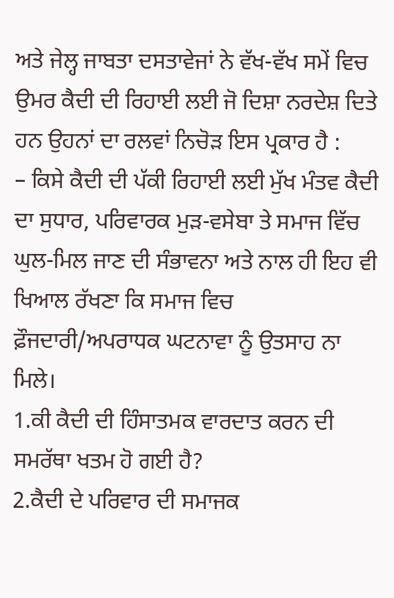ਅਤੇ ਜੇਲ੍ਹ ਜਾਬਤਾ ਦਸਤਾਵੇਜਾਂ ਨੇ ਵੱਖ-ਵੱਖ ਸਮੇਂ ਵਿਚ ਉਮਰ ਕੈਦੀ ਦੀ ਰਿਹਾਈ ਲਈ ਜੋ ਦਿਸ਼ਾ ਨਰਦੇਸ਼ ਦਿਤੇ ਹਨ ਉਹਨਾਂ ਦਾ ਰਲਵਾਂ ਨਿਚੋੜ ਇਸ ਪ੍ਰਕਾਰ ਹੈ :
– ਕਿਸੇ ਕੈਦੀ ਦੀ ਪੱਕੀ ਰਿਹਾਈ ਲਈ ਮੁੱਖ ਮੰਤਵ ਕੈਦੀ ਦਾ ਸੁਧਾਰ, ਪਰਿਵਾਰਕ ਮੁੜ-ਵਸੇਬਾ ਤੇ ਸਮਾਜ ਵਿੱਚ ਘੁਲ-ਮਿਲ ਜਾਣ ਦੀ ਸੰਭਾਵਨਾ ਅਤੇ ਨਾਲ ਹੀ ਇਹ ਵੀ ਖਿਆਲ ਰੱਖਣਾ ਕਿ ਸਮਾਜ ਵਿਚ ਫ਼ੌਜਦਾਰੀ/ਅਪਰਾਧਕ ਘਟਨਾਵਾ ਨੂੰ ਉਤਸਾਹ ਨਾ ਮਿਲੇ।
1.ਕੀ ਕੈਦੀ ਦੀ ਹਿੰਸਾਤਮਕ ਵਾਰਦਾਤ ਕਰਨ ਦੀ ਸਮਰੱਥਾ ਖਤਮ ਹੋ ਗਈ ਹੈ?
2.ਕੈਦੀ ਦੇ ਪਰਿਵਾਰ ਦੀ ਸਮਾਜਕ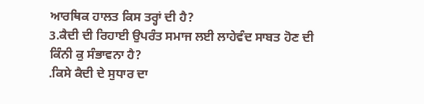ਆਰਥਿਕ ਹਾਲਤ ਕਿਸ ਤਰ੍ਹਾਂ ਦੀ ਹੈ?
3.ਕੈਦੀ ਦੀ ਰਿਹਾਈ ਉਪਰੰਤ ਸਮਾਜ ਲਈ ਲਾਹੇਵੰਦ ਸਾਬਤ ਹੋਣ ਦੀ ਕਿੰਨੀ ਕੁ ਸੰਭਾਵਨਾ ਹੈ?
.ਕਿਸੇ ਕੈਦੀ ਦੇ ਸੁਧਾਰ ਦਾ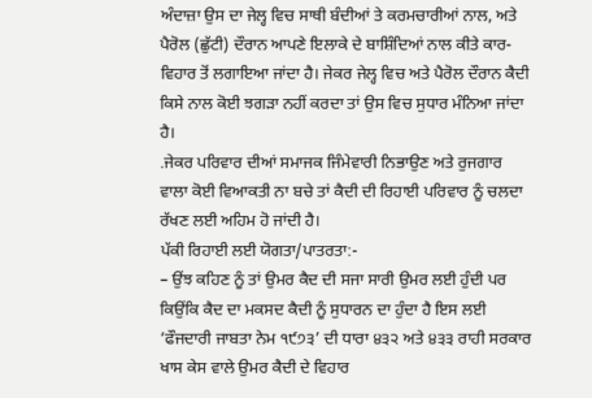ਅੰਦਾਜ਼ਾ ਉਸ ਦਾ ਜੇਲ੍ਹ ਵਿਚ ਸਾਥੀ ਬੰਦੀਆਂ ਤੇ ਕਰਮਚਾਰੀਆਂ ਨਾਲ, ਅਤੇ ਪੈਰੋਲ (ਛੁੱਟੀ) ਦੌਰਾਨ ਆਪਣੇ ਇਲਾਕੇ ਦੇ ਬਾਸ਼ਿੰਦਿਆਂ ਨਾਲ ਕੀਤੇ ਕਾਰ-ਵਿਹਾਰ ਤੋਂ ਲਗਾਇਆ ਜਾਂਦਾ ਹੈ। ਜੇਕਰ ਜੇਲ੍ਹ ਵਿਚ ਅਤੇ ਪੈਰੋਲ ਦੌਰਾਨ ਕੈਦੀ ਕਿਸੇ ਨਾਲ ਕੋਈ ਝਗੜਾ ਨਹੀਂ ਕਰਦਾ ਤਾਂ ਉਸ ਵਿਚ ਸੁਧਾਰ ਮੰਨਿਆ ਜਾਂਦਾ ਹੈ।
.ਜੇਕਰ ਪਰਿਵਾਰ ਦੀਆਂ ਸਮਾਜਕ ਜਿੰਮੇਵਾਰੀ ਨਿਭਾਉਣ ਅਤੇ ਰੁਜਗਾਰ ਵਾਲਾ ਕੋਈ ਵਿਆਕਤੀ ਨਾ ਬਚੇ ਤਾਂ ਕੈਦੀ ਦੀ ਰਿਹਾਈ ਪਰਿਵਾਰ ਨੂੰ ਚਲਦਾ ਰੱਖਣ ਲਈ ਅਹਿਮ ਹੋ ਜਾਂਦੀ ਹੈ।
ਪੱਕੀ ਰਿਹਾਈ ਲਈ ਯੋਗਤਾ/ਪਾਤਰਤਾ:-
– ਉਂਝ ਕਹਿਣ ਨੂੰ ਤਾਂ ਉਮਰ ਕੈਦ ਦੀ ਸਜਾ ਸਾਰੀ ਉਮਰ ਲਈ ਹੁੰਦੀ ਪਰ ਕਿਉਂਕਿ ਕੈਦ ਦਾ ਮਕਸਦ ਕੈਦੀ ਨੂੰ ਸੁਧਾਰਨ ਦਾ ਹੁੰਦਾ ਹੈ ਇਸ ਲਈ ‘ਫੌਜਦਾਰੀ ਜਾਬਤਾ ਨੇਮ ੧੯੭੩’ ਦੀ ਧਾਰਾ ੪੩੨ ਅਤੇ ੪੩੩ ਰਾਹੀ ਸਰਕਾਰ ਖਾਸ ਕੇਸ ਵਾਲੇ ਉਮਰ ਕੈਦੀ ਦੇ ਵਿਹਾਰ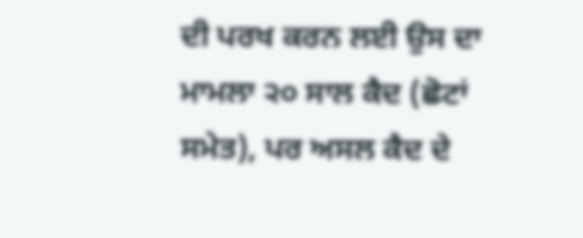ਦੀ ਪਰਖ ਕਰਨ ਲਈ ਉਸ ਦਾ ਮਾਮਲਾ ੨੦ ਸਾਲ ਕੈਦ (ਛੋਟਾਂ ਸਮੇਤ), ਪਰ ਅਸਲ ਕੈਦ ਦੇ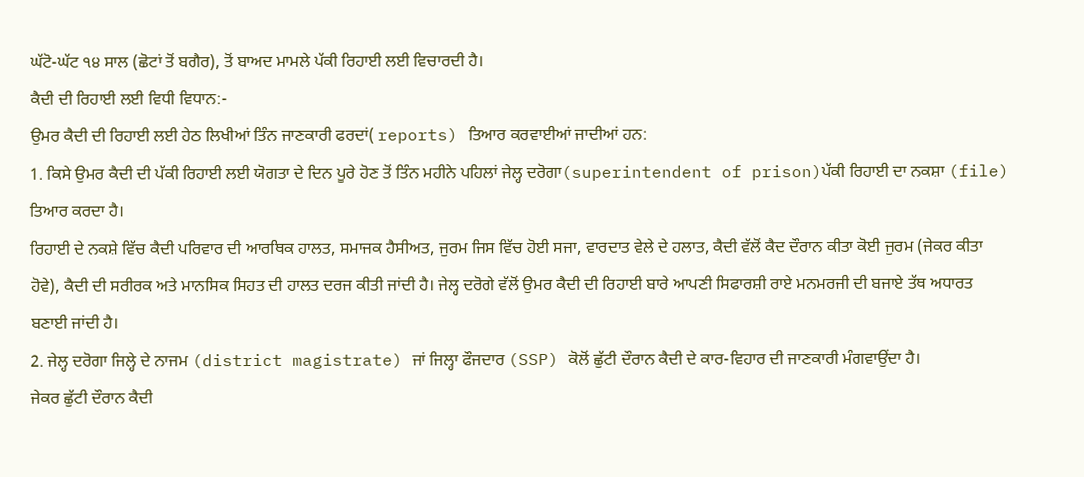ਘੱਟੋ-ਘੱਟ ੧੪ ਸਾਲ (ਛੋਟਾਂ ਤੋਂ ਬਗੈਰ), ਤੋਂ ਬਾਅਦ ਮਾਮਲੇ ਪੱਕੀ ਰਿਹਾਈ ਲਈ ਵਿਚਾਰਦੀ ਹੈ।
ਕੈਦੀ ਦੀ ਰਿਹਾਈ ਲਈ ਵਿਧੀ ਵਿਧਾਨ:-
ਉਮਰ ਕੈਦੀ ਦੀ ਰਿਹਾਈ ਲਈ ਹੇਠ ਲਿਖੀਆਂ ਤਿੰਨ ਜਾਣਕਾਰੀ ਫਰਦਾਂ( reports) ਤਿਆਰ ਕਰਵਾਈਆਂ ਜਾਦੀਆਂ ਹਨ:
1. ਕਿਸੇ ਉਮਰ ਕੈਦੀ ਦੀ ਪੱਕੀ ਰਿਹਾਈ ਲਈ ਯੋਗਤਾ ਦੇ ਦਿਨ ਪੂਰੇ ਹੋਣ ਤੋਂ ਤਿੰਨ ਮਹੀਨੇ ਪਹਿਲਾਂ ਜੇਲ੍ਹ ਦਰੋਗਾ(superintendent of prison)ਪੱਕੀ ਰਿਹਾਈ ਦਾ ਨਕਸ਼ਾ (file) ਤਿਆਰ ਕਰਦਾ ਹੈ।
ਰਿਹਾਈ ਦੇ ਨਕਸ਼ੇ ਵਿੱਚ ਕੈਦੀ ਪਰਿਵਾਰ ਦੀ ਆਰਥਿਕ ਹਾਲਤ, ਸਮਾਜਕ ਹੈਸੀਅਤ, ਜੁਰਮ ਜਿਸ ਵਿੱਚ ਹੋਈ ਸਜਾ, ਵਾਰਦਾਤ ਵੇਲੇ ਦੇ ਹਲਾਤ, ਕੈਦੀ ਵੱਲੋਂ ਕੈਦ ਦੌਰਾਨ ਕੀਤਾ ਕੋਈ ਜੁਰਮ (ਜੇਕਰ ਕੀਤਾ ਹੋਵੇ), ਕੈਦੀ ਦੀ ਸਰੀਰਕ ਅਤੇ ਮਾਨਸਿਕ ਸਿਹਤ ਦੀ ਹਾਲਤ ਦਰਜ ਕੀਤੀ ਜਾਂਦੀ ਹੈ। ਜੇਲ੍ਹ ਦਰੋਗੇ ਵੱਲੋਂ ਉਮਰ ਕੈਦੀ ਦੀ ਰਿਹਾਈ ਬਾਰੇ ਆਪਣੀ ਸਿਫਾਰਸ਼ੀ ਰਾਏ ਮਨਮਰਜੀ ਦੀ ਬਜਾਏ ਤੱਥ ਅਧਾਰਤ ਬਣਾਈ ਜਾਂਦੀ ਹੈ।
2. ਜੇਲ੍ਹ ਦਰੋਗਾ ਜਿਲ੍ਹੇ ਦੇ ਨਾਜਮ (district magistrate) ਜਾਂ ਜਿਲ੍ਹਾ ਫੌਜਦਾਰ (SSP) ਕੋਲੋਂ ਛੁੱਟੀ ਦੌਰਾਨ ਕੈਦੀ ਦੇ ਕਾਰ-ਵਿਹਾਰ ਦੀ ਜਾਣਕਾਰੀ ਮੰਗਵਾਉਂਦਾ ਹੈ।
ਜੇਕਰ ਛੁੱਟੀ ਦੌਰਾਨ ਕੈਦੀ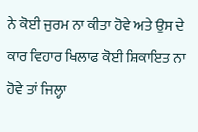ਨੇ ਕੋਈ ਜੁਰਮ ਨਾ ਕੀਤਾ ਹੋਵੇ ਅਤੇ ਉਸ ਦੇ ਕਾਰ ਵਿਹਾਰ ਖਿਲਾਫ ਕੋਈ ਸ਼ਿਕਾਇਤ ਨਾ ਹੋਵੇ ਤਾਂ ਜਿਲ੍ਹਾ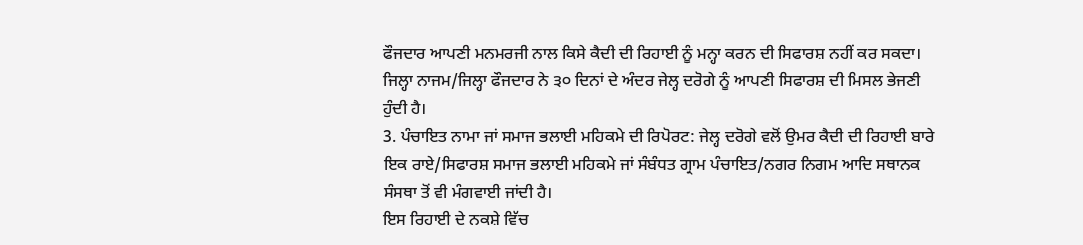ਫੌਜਦਾਰ ਆਪਣੀ ਮਨਮਰਜੀ ਨਾਲ ਕਿਸੇ ਕੈਦੀ ਦੀ ਰਿਹਾਈ ਨੂੰ ਮਨ੍ਹਾ ਕਰਨ ਦੀ ਸਿਫਾਰਸ਼ ਨਹੀਂ ਕਰ ਸਕਦਾ। ਜਿਲ੍ਹਾ ਨਾਜਮ/ਜਿਲ੍ਹਾ ਫੌਜਦਾਰ ਨੇ ੩੦ ਦਿਨਾਂ ਦੇ ਅੰਦਰ ਜੇਲ੍ਹ ਦਰੋਗੇ ਨੂੰ ਆਪਣੀ ਸਿਫਾਰਸ਼ ਦੀ ਮਿਸਲ ਭੇਜਣੀ ਹੁੰਦੀ ਹੈ।
3. ਪੰਚਾਇਤ ਨਾਮਾ ਜਾਂ ਸਮਾਜ ਭਲਾਈ ਮਹਿਕਮੇ ਦੀ ਰਿਪੋਰਟ: ਜੇਲ੍ਹ ਦਰੋਗੇ ਵਲੋਂ ਉਮਰ ਕੈਦੀ ਦੀ ਰਿਹਾਈ ਬਾਰੇ ਇਕ ਰਾਏ/ਸਿਫਾਰਸ਼ ਸਮਾਜ ਭਲਾਈ ਮਹਿਕਮੇ ਜਾਂ ਸੰਬੰਧਤ ਗ੍ਰਾਮ ਪੰਚਾਇਤ/ਨਗਰ ਨਿਗਮ ਆਦਿ ਸਥਾਨਕ ਸੰਸਥਾ ਤੋਂ ਵੀ ਮੰਗਵਾਈ ਜਾਂਦੀ ਹੈ।
ਇਸ ਰਿਹਾਈ ਦੇ ਨਕਸ਼ੇ ਵਿੱਚ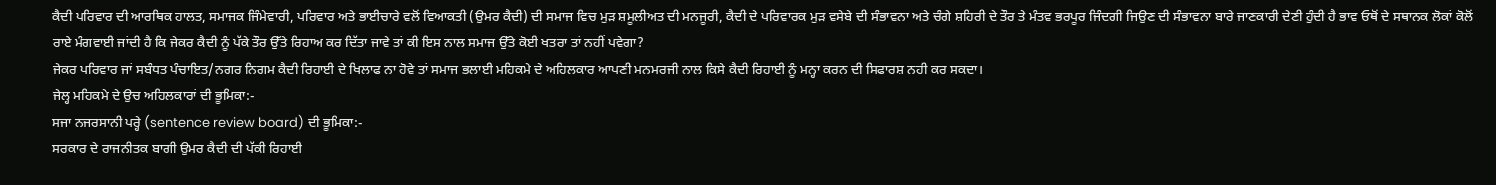ਕੈਦੀ ਪਰਿਵਾਰ ਦੀ ਆਰਥਿਕ ਹਾਲਤ, ਸਮਾਜਕ ਜਿੰਮੇਵਾਰੀ, ਪਰਿਵਾਰ ਅਤੇ ਭਾਈਚਾਰੇ ਵਲੋਂ ਵਿਆਕਤੀ (ਉਮਰ ਕੈਦੀ) ਦੀ ਸਮਾਜ ਵਿਚ ਮੁੜ ਸ਼ਮੂਲੀਅਤ ਦੀ ਮਨਜੂਰੀ, ਕੈਦੀ ਦੇ ਪਰਿਵਾਰਕ ਮੁੜ ਵਸੇਬੇ ਦੀ ਸੰਭਾਵਨਾ ਅਤੇ ਚੰਗੇ ਸ਼ਹਿਰੀ ਦੇ ਤੌਰ ਤੇ ਮੰਤਵ ਭਰਪੂਰ ਜਿੰਦਗੀ ਜਿਉਣ ਦੀ ਸੰਭਾਵਨਾ ਬਾਰੇ ਜਾਣਕਾਰੀ ਦੇਣੀ ਹੁੰਦੀ ਹੈ ਭਾਵ ਓਥੋਂ ਦੇ ਸਥਾਨਕ ਲੋਕਾਂ ਕੋਲੋਂ ਰਾਏ ਮੰਗਵਾਈ ਜਾਂਦੀ ਹੈ ਕਿ ਜੇਕਰ ਕੈਦੀ ਨੂੰ ਪੱਕੇ ਤੌਰ ਉੱਤੇ ਰਿਹਾਅ ਕਰ ਦਿੱਤਾ ਜਾਵੇ ਤਾਂ ਕੀ ਇਸ ਨਾਲ ਸਮਾਜ ਉੱਤੇ ਕੋਈ ਖਤਰਾ ਤਾਂ ਨਹੀਂ ਪਵੇਗਾ?
ਜੇਕਰ ਪਰਿਵਾਰ ਜਾਂ ਸਬੰਧਤ ਪੰਚਾਇਤ/ਨਗਰ ਨਿਗਮ ਕੈਦੀ ਰਿਹਾਈ ਦੇ ਖਿਲਾਫ ਨਾ ਹੋਵੇ ਤਾਂ ਸਮਾਜ ਭਲਾਈ ਮਹਿਕਮੇ ਦੇ ਅਹਿਲਕਾਰ ਆਪਣੀ ਮਨਮਰਜੀ ਨਾਲ ਕਿਸੇ ਕੈਦੀ ਰਿਹਾਈ ਨੂੰ ਮਨ੍ਹਾ ਕਰਨ ਦੀ ਸਿਫਾਰਸ਼ ਨਹੀ ਕਰ ਸਕਦਾ।
ਜੇਲ੍ਹ ਮਹਿਕਮੇ ਦੇ ਉਚ ਅਹਿਲਕਾਰਾਂ ਦੀ ਭੂਮਿਕਾ:-
ਸਜਾ ਨਜਰਸਾਨੀ ਪਰ੍ਹੇ (sentence review board) ਦੀ ਭੂਮਿਕਾ:-
ਸਰਕਾਰ ਦੇ ਰਾਜਨੀਤਕ ਬਾਗੀ ਉਮਰ ਕੈਦੀ ਦੀ ਪੱਕੀ ਰਿਹਾਈ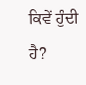ਕਿਵੇਂ ਹੁੰਦੀ ਹੈ?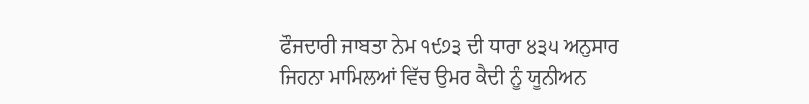ਫੌਜਦਾਰੀ ਜਾਬਤਾ ਨੇਮ ੧੯੭੩ ਦੀ ਧਾਰਾ ੪੩੫ ਅਨੁਸਾਰ ਜਿਹਨਾ ਮਾਮਿਲਆਂ ਵਿੱਚ ਉਮਰ ਕੈਦੀ ਨੂੰ ਯੂਨੀਅਨ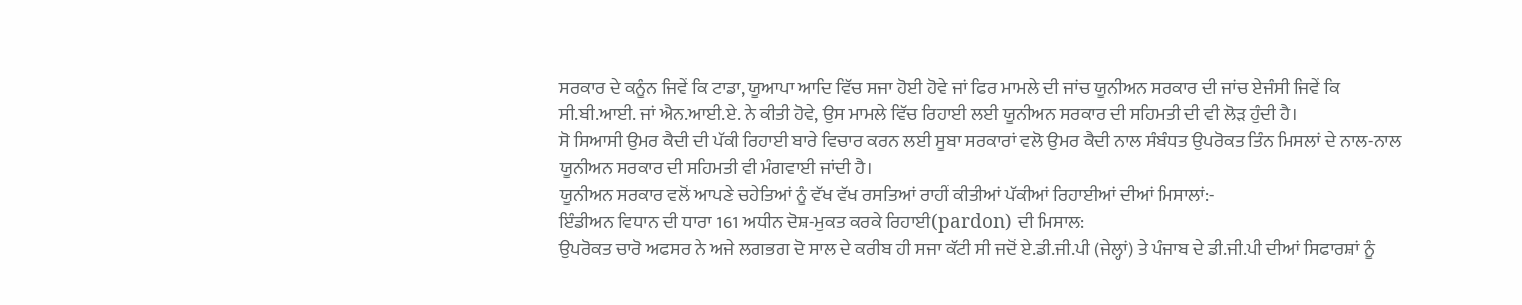ਸਰਕਾਰ ਦੇ ਕਨੂੰਨ ਜਿਵੇਂ ਕਿ ਟਾਡਾ, ਯੂਆਪਾ ਆਦਿ ਵਿੱਚ ਸਜਾ ਹੋਈ ਹੋਵੇ ਜਾਂ ਫਿਰ ਮਾਮਲੇ ਦੀ ਜਾਂਚ ਯੂਨੀਅਨ ਸਰਕਾਰ ਦੀ ਜਾਂਚ ਏਜੰਸੀ ਜਿਵੇਂ ਕਿ ਸੀ.ਬੀ.ਆਈ. ਜਾਂ ਐਨ.ਆਈ.ਏ. ਨੇ ਕੀਤੀ ਹੋਵੇ, ਉਸ ਮਾਮਲੇ ਵਿੱਚ ਰਿਹਾਈ ਲਈ ਯੂਨੀਅਨ ਸਰਕਾਰ ਦੀ ਸਹਿਮਤੀ ਦੀ ਵੀ ਲੋੜ ਹੁੰਦੀ ਹੈ।
ਸੋ ਸਿਆਸੀ ਉਮਰ ਕੈਦੀ ਦੀ ਪੱਕੀ ਰਿਹਾਈ ਬਾਰੇ ਵਿਚਾਰ ਕਰਨ ਲਈ ਸੂਬਾ ਸਰਕਾਰਾਂ ਵਲੋ ਉਮਰ ਕੈਦੀ ਨਾਲ ਸੰਬੰਧਤ ਉਪਰੋਕਤ ਤਿੰਨ ਮਿਸਲਾਂ ਦੇ ਨਾਲ-ਨਾਲ ਯੂਨੀਅਨ ਸਰਕਾਰ ਦੀ ਸਹਿਮਤੀ ਵੀ ਮੰਗਵਾਈ ਜਾਂਦੀ ਹੈ।
ਯੂਨੀਅਨ ਸਰਕਾਰ ਵਲੋਂ ਆਪਣੇ ਚਹੇਤਿਆਂ ਨੂੰ ਵੱਖ ਵੱਖ ਰਸਤਿਆਂ ਰਾਹੀਂ ਕੀਤੀਆਂ ਪੱਕੀਆਂ ਰਿਹਾਈਆਂ ਦੀਆਂ ਮਿਸਾਲਾਂ:-
ਇੰਡੀਅਨ ਵਿਧਾਨ ਦੀ ਧਾਰਾ 161 ਅਧੀਨ ਦੋਸ਼-ਮੁਕਤ ਕਰਕੇ ਰਿਹਾਈ(pardon) ਦੀ ਮਿਸਾਲ:
ਉਪਰੋਕਤ ਚਾਰੋ ਅਫਸਰ ਨੇ ਅਜੇ ਲਗਭਗ ਦੋ ਸਾਲ ਦੇ ਕਰੀਬ ਹੀ ਸਜਾ ਕੱਟੀ ਸੀ ਜਦੋਂ ਏ.ਡੀ.ਜੀ.ਪੀ (ਜੇਲ੍ਹਾਂ) ਤੇ ਪੰਜਾਬ ਦੇ ਡੀ.ਜੀ.ਪੀ ਦੀਆਂ ਸਿਫਾਰਸ਼ਾਂ ਨੂੰ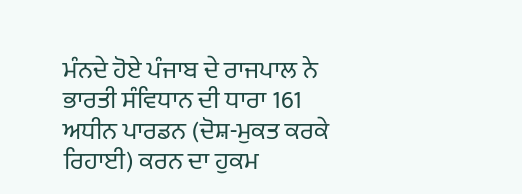ਮੰਨਦੇ ਹੋਏ ਪੰਜਾਬ ਦੇ ਰਾਜਪਾਲ ਨੇ ਭਾਰਤੀ ਸੰਵਿਧਾਨ ਦੀ ਧਾਰਾ 161 ਅਧੀਨ ਪਾਰਡਨ (ਦੋਸ਼-ਮੁਕਤ ਕਰਕੇ ਰਿਹਾਈ) ਕਰਨ ਦਾ ਹੁਕਮ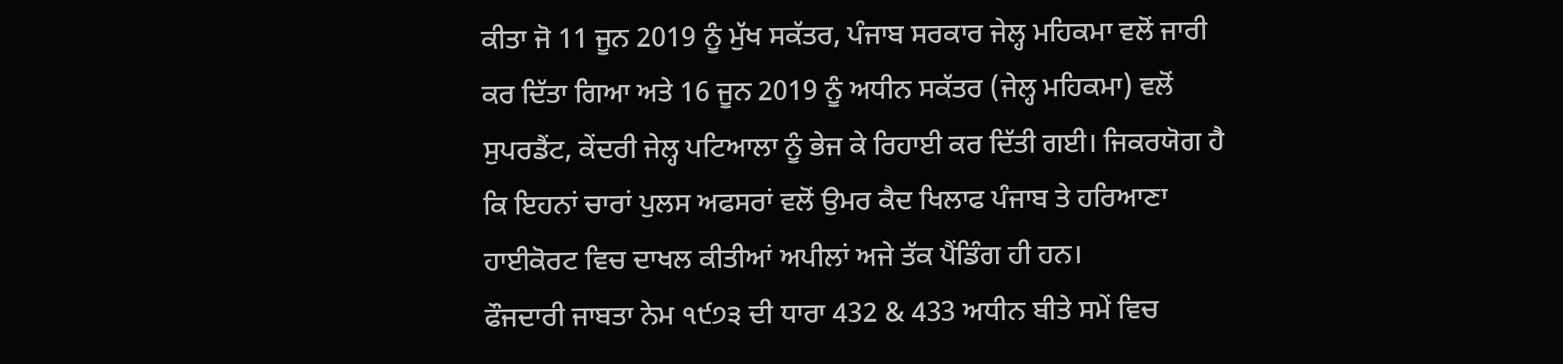ਕੀਤਾ ਜੋ 11 ਜੂਨ 2019 ਨੂੰ ਮੁੱਖ ਸਕੱਤਰ, ਪੰਜਾਬ ਸਰਕਾਰ ਜੇਲ੍ਹ ਮਹਿਕਮਾ ਵਲੋਂ ਜਾਰੀ ਕਰ ਦਿੱਤਾ ਗਿਆ ਅਤੇ 16 ਜੂਨ 2019 ਨੂੰ ਅਧੀਨ ਸਕੱਤਰ (ਜੇਲ੍ਹ ਮਹਿਕਮਾ) ਵਲੋਂ ਸੁਪਰਡੈਂਟ, ਕੇਂਦਰੀ ਜੇਲ੍ਹ ਪਟਿਆਲਾ ਨੂੰ ਭੇਜ ਕੇ ਰਿਹਾਈ ਕਰ ਦਿੱਤੀ ਗਈ। ਜਿਕਰਯੋਗ ਹੈ ਕਿ ਇਹਨਾਂ ਚਾਰਾਂ ਪੁਲਸ ਅਫਸਰਾਂ ਵਲੋਂ ਉਮਰ ਕੈਦ ਖਿਲਾਫ ਪੰਜਾਬ ਤੇ ਹਰਿਆਣਾ ਹਾਈਕੋਰਟ ਵਿਚ ਦਾਖਲ ਕੀਤੀਆਂ ਅਪੀਲਾਂ ਅਜੇ ਤੱਕ ਪੈਂਡਿੰਗ ਹੀ ਹਨ।
ਫੌਜਦਾਰੀ ਜਾਬਤਾ ਨੇਮ ੧੯੭੩ ਦੀ ਧਾਰਾ 432 & 433 ਅਧੀਨ ਬੀਤੇ ਸਮੇਂ ਵਿਚ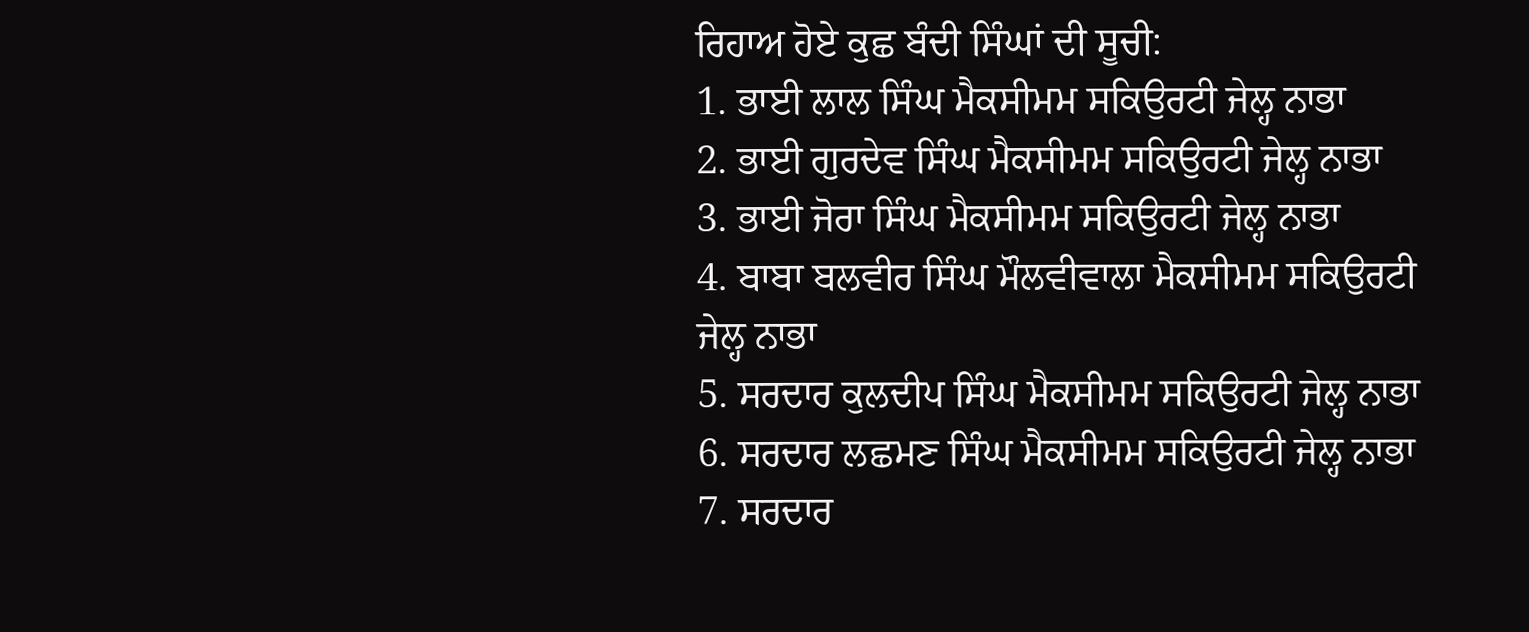ਰਿਹਾਅ ਹੋਏ ਕੁਛ ਬੰਦੀ ਸਿੰਘਾਂ ਦੀ ਸੂਚੀ:
1. ਭਾਈ ਲਾਲ ਸਿੰਘ ਮੈਕਸੀਮਮ ਸਕਿਉਰਟੀ ਜੇਲ੍ਹ ਨਾਭਾ
2. ਭਾਈ ਗੁਰਦੇਵ ਸਿੰਘ ਮੈਕਸੀਮਮ ਸਕਿਉਰਟੀ ਜੇਲ੍ਹ ਨਾਭਾ
3. ਭਾਈ ਜੋਰਾ ਸਿੰਘ ਮੈਕਸੀਮਮ ਸਕਿਉਰਟੀ ਜੇਲ੍ਹ ਨਾਭਾ
4. ਬਾਬਾ ਬਲਵੀਰ ਸਿੰਘ ਮੌਲਵੀਵਾਲਾ ਮੈਕਸੀਮਮ ਸਕਿਉਰਟੀ ਜੇਲ੍ਹ ਨਾਭਾ
5. ਸਰਦਾਰ ਕੁਲਦੀਪ ਸਿੰਘ ਮੈਕਸੀਮਮ ਸਕਿਉਰਟੀ ਜੇਲ੍ਹ ਨਾਭਾ
6. ਸਰਦਾਰ ਲਛਮਣ ਸਿੰਘ ਮੈਕਸੀਮਮ ਸਕਿਉਰਟੀ ਜੇਲ੍ਹ ਨਾਭਾ
7. ਸਰਦਾਰ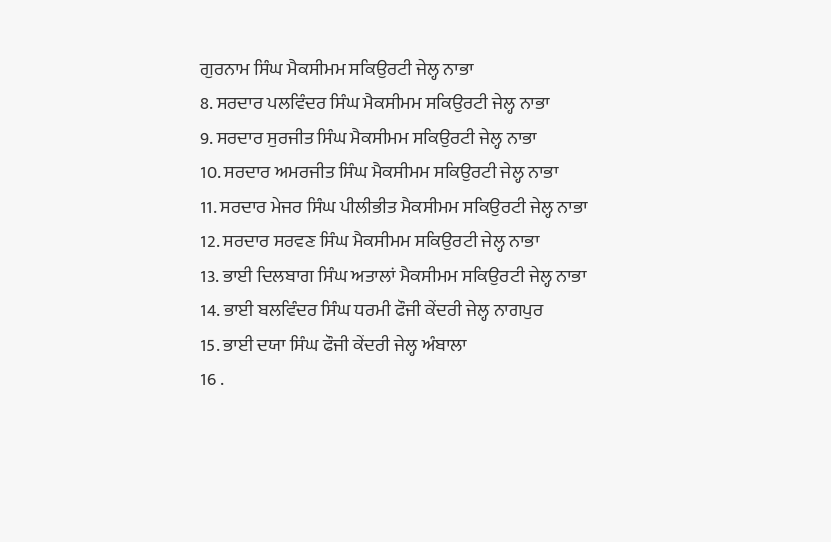ਗੁਰਨਾਮ ਸਿੰਘ ਮੈਕਸੀਮਮ ਸਕਿਉਰਟੀ ਜੇਲ੍ਹ ਨਾਭਾ
8. ਸਰਦਾਰ ਪਲਵਿੰਦਰ ਸਿੰਘ ਮੈਕਸੀਮਮ ਸਕਿਉਰਟੀ ਜੇਲ੍ਹ ਨਾਭਾ
9. ਸਰਦਾਰ ਸੁਰਜੀਤ ਸਿੰਘ ਮੈਕਸੀਮਮ ਸਕਿਉਰਟੀ ਜੇਲ੍ਹ ਨਾਭਾ
10. ਸਰਦਾਰ ਅਮਰਜੀਤ ਸਿੰਘ ਮੈਕਸੀਮਮ ਸਕਿਉਰਟੀ ਜੇਲ੍ਹ ਨਾਭਾ
11. ਸਰਦਾਰ ਮੇਜਰ ਸਿੰਘ ਪੀਲੀਭੀਤ ਮੈਕਸੀਮਮ ਸਕਿਉਰਟੀ ਜੇਲ੍ਹ ਨਾਭਾ
12. ਸਰਦਾਰ ਸਰਵਣ ਸਿੰਘ ਮੈਕਸੀਮਮ ਸਕਿਉਰਟੀ ਜੇਲ੍ਹ ਨਾਭਾ
13. ਭਾਈ ਦਿਲਬਾਗ ਸਿੰਘ ਅਤਾਲਾਂ ਮੈਕਸੀਮਮ ਸਕਿਉਰਟੀ ਜੇਲ੍ਹ ਨਾਭਾ
14. ਭਾਈ ਬਲਵਿੰਦਰ ਸਿੰਘ ਧਰਮੀ ਫੌਜੀ ਕੇਂਦਰੀ ਜੇਲ੍ਹ ਨਾਗਪੁਰ
15. ਭਾਈ ਦਯਾ ਸਿੰਘ ਫੌਜੀ ਕੇਂਦਰੀ ਜੇਲ੍ਹ ਅੰਬਾਲਾ
16 .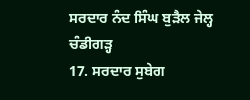ਸਰਦਾਰ ਨੰਦ ਸਿੰਘ ਬੁੜੈਲ ਜੇਲ੍ਹ ਚੰਡੀਗੜ੍ਹ
17. ਸਰਦਾਰ ਸੁਬੇਗ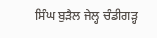ਸਿੰਘ ਬੁੜੈਲ ਜੇਲ੍ਹ ਚੰਡੀਗੜ੍ਹ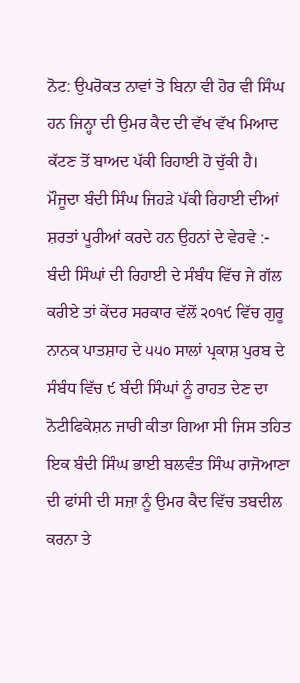ਨੋਟ: ਉਪਰੋਕਤ ਨਾਵਾਂ ਤੋ ਬਿਨਾ ਵੀ ਹੋਰ ਵੀ ਸਿੰਘ ਹਨ ਜਿਨ੍ਹਾ ਦੀ ਉਮਰ ਕੈਦ ਦੀ ਵੱਖ ਵੱਖ ਮਿਆਦ ਕੱਟਣ ਤੋਂ ਬਾਅਦ ਪੱਕੀ ਰਿਹਾਈ ਹੋ ਚੁੱਕੀ ਹੈ।
ਮੌਜੂਦਾ ਬੰਦੀ ਸਿੰਘ ਜਿਹੜੇ ਪੱਕੀ ਰਿਹਾਈ ਦੀਆਂ ਸ਼ਰਤਾਂ ਪੂਰੀਆਂ ਕਰਦੇ ਹਨ ਉਹਨਾਂ ਦੇ ਵੇਰਵੇ :-
ਬੰਦੀ ਸਿੰਘਾਂ ਦੀ ਰਿਹਾਈ ਦੇ ਸੰਬੰਧ ਵਿੱਚ ਜੇ ਗੱਲ ਕਰੀਏ ਤਾਂ ਕੇਂਦਰ ਸਰਕਾਰ ਵੱਲੋਂ ੨੦੧੯ ਵਿੱਚ ਗੁਰੂ ਨਾਨਕ ਪਾਤਸ਼ਾਹ ਦੇ ੫੫੦ ਸਾਲਾਂ ਪ੍ਰਕਾਸ਼ ਪੁਰਬ ਦੇ ਸੰਬੰਧ ਵਿੱਚ ੯ ਬੰਦੀ ਸਿੰਘਾਂ ਨੂੰ ਰਾਹਤ ਦੇਣ ਦਾ ਨੋਟੀਫਿਕੇਸ਼ਨ ਜਾਰੀ ਕੀਤਾ ਗਿਆ ਸੀ ਜਿਸ ਤਹਿਤ ਇਕ ਬੰਦੀ ਸਿੰਘ ਭਾਈ ਬਲਵੰਤ ਸਿੰਘ ਰਾਜੋਆਣਾ ਦੀ ਫਾਂਸੀ ਦੀ ਸਜ਼ਾ ਨੂੰ ਉਮਰ ਕੈਦ ਵਿੱਚ ਤਬਦੀਲ ਕਰਨਾ ਤੇ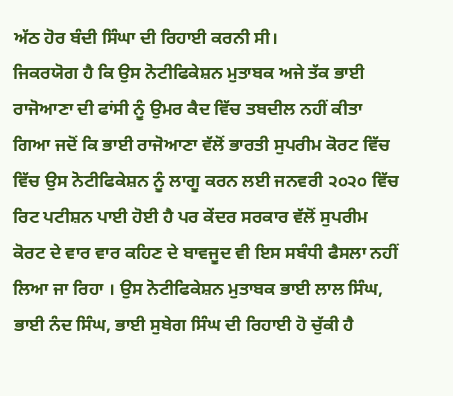ਅੱਠ ਹੋਰ ਬੰਦੀ ਸਿੰਘਾ ਦੀ ਰਿਹਾਈ ਕਰਨੀ ਸੀ।
ਜਿਕਰਯੋਗ ਹੈ ਕਿ ਉਸ ਨੋਟੀਫਿਕੇਸ਼ਨ ਮੁਤਾਬਕ ਅਜੇ ਤੱਕ ਭਾਈ ਰਾਜੋਆਣਾ ਦੀ ਫਾਂਸੀ ਨੂੰ ਉਮਰ ਕੈਦ ਵਿੱਚ ਤਬਦੀਲ ਨਹੀਂ ਕੀਤਾ ਗਿਆ ਜਦੋਂ ਕਿ ਭਾਈ ਰਾਜੋਆਣਾ ਵੱਲੋਂ ਭਾਰਤੀ ਸੁਪਰੀਮ ਕੋਰਟ ਵਿੱਚ ਵਿੱਚ ਉਸ ਨੋਟੀਫਿਕੇਸ਼ਨ ਨੂੰ ਲਾਗੂ ਕਰਨ ਲਈ ਜਨਵਰੀ ੨੦੨੦ ਵਿੱਚ ਰਿਟ ਪਟੀਸ਼ਨ ਪਾਈ ਹੋਈ ਹੈ ਪਰ ਕੇਂਦਰ ਸਰਕਾਰ ਵੱਲੋਂ ਸੁਪਰੀਮ ਕੋਰਟ ਦੇ ਵਾਰ ਵਾਰ ਕਹਿਣ ਦੇ ਬਾਵਜੂਦ ਵੀ ਇਸ ਸਬੰਧੀ ਫੈਸਲਾ ਨਹੀਂ ਲਿਆ ਜਾ ਰਿਹਾ । ਉਸ ਨੋਟੀਫਿਕੇਸ਼ਨ ਮੁਤਾਬਕ ਭਾਈ ਲਾਲ ਸਿੰਘ, ਭਾਈ ਨੰਦ ਸਿੰਘ, ਭਾਈ ਸੁਬੇਗ ਸਿੰਘ ਦੀ ਰਿਹਾਈ ਹੋ ਚੁੱਕੀ ਹੈ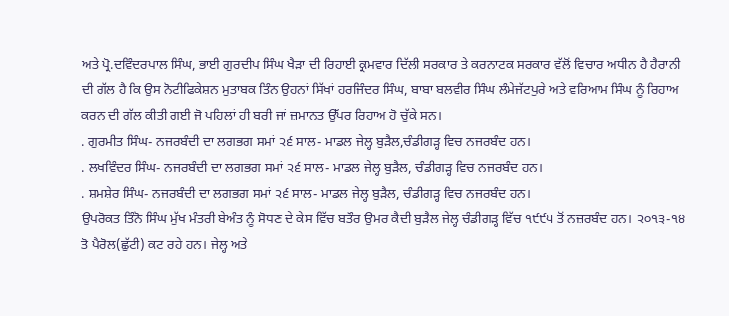ਅਤੇ ਪ੍ਰੋ.ਦਵਿੰਦਰਪਾਲ ਸਿੰਘ, ਭਾਈ ਗੁਰਦੀਪ ਸਿੰਘ ਖੈੜਾ ਦੀ ਰਿਹਾਈ ਕ੍ਰਮਵਾਰ ਦਿੱਲੀ ਸਰਕਾਰ ਤੇ ਕਰਨਾਟਕ ਸਰਕਾਰ ਵੱਲੋਂ ਵਿਚਾਰ ਅਧੀਨ ਹੈ ਹੈਰਾਨੀ ਦੀ ਗੱਲ ਹੈ ਕਿ ਉਸ ਨੋਟੀਫਿਕੇਸ਼ਨ ਮੁਤਾਬਕ ਤਿੰਨ ਉਹਨਾਂ ਸਿੱਖਾਂ ਹਰਜਿੰਦਰ ਸਿੰਘ, ਬਾਬਾ ਬਲਵੀਰ ਸਿੰਘ ਲੰਮੇਜੱਟਪੁਰੇ ਅਤੇ ਵਰਿਆਮ ਸਿੰਘ ਨੂੰ ਰਿਹਾਅ ਕਰਨ ਦੀ ਗੱਲ ਕੀਤੀ ਗਈ ਜੋ ਪਹਿਲਾਂ ਹੀ ਬਰੀ ਜਾਂ ਜ਼ਮਾਨਤ ਉੱਪਰ ਰਿਹਾਅ ਹੋ ਚੁੱਕੇ ਸਨ।
. ਗੁਰਮੀਤ ਸਿੰਘ- ਨਜਰਬੰਦੀ ਦਾ ਲਗਭਗ ਸਮਾਂ ੨੬ ਸਾਲ- ਮਾਡਲ ਜੇਲ੍ਹ ਬੁੜੈਲ,ਚੰਡੀਗੜ੍ਹ ਵਿਚ ਨਜਰਬੰਦ ਹਨ।
. ਲਖਵਿੰਦਰ ਸਿੰਘ- ਨਜਰਬੰਦੀ ਦਾ ਲਗਭਗ ਸਮਾਂ ੨੬ ਸਾਲ- ਮਾਡਲ ਜੇਲ੍ਹ ਬੁੜੈਲ, ਚੰਡੀਗੜ੍ਹ ਵਿਚ ਨਜਰਬੰਦ ਹਨ।
. ਸ਼ਮਸ਼ੇਰ ਸਿੰਘ- ਨਜਰਬੰਦੀ ਦਾ ਲਗਭਗ ਸਮਾਂ ੨੬ ਸਾਲ- ਮਾਡਲ ਜੇਲ੍ਹ ਬੁੜੈਲ, ਚੰਡੀਗੜ੍ਹ ਵਿਚ ਨਜਰਬੰਦ ਹਨ।
ਉਪਰੋਕਤ ਤਿੰਨੋ ਸਿੰਘ ਮੁੱਖ ਮੰਤਰੀ ਬੇਅੰਤ ਨੂੰ ਸੋਧਣ ਦੇ ਕੇਸ ਵਿੱਚ ਬਤੌਰ ਉਮਰ ਕੈਦੀ ਬੁੜੈਲ ਜੇਲ੍ਹ ਚੰਡੀਗੜ੍ਹ ਵਿੱਚ ੧੯੯੫ ਤੋਂ ਨਜ਼ਰਬੰਦ ਹਨ। ੨੦੧੩-੧੪ ਤੋ ਪੈਰੋਲ(ਛੁੱਟੀ) ਕਟ ਰਹੇ ਹਨ। ਜੇਲ੍ਹ ਅਤੇ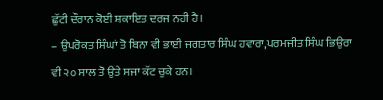ਛੁੱਟੀ ਦੌਰਾਨ ਕੋਈ ਸ਼ਕਾਇਤ ਦਰਜ ਨਹੀ ਹੈ।
– ਉਪਰੋਕਤ ਸਿੰਘਾਂ ਤੋ ਬਿਨਾ ਵੀ ਭਾਈ ਜਗਤਾਰ ਸਿੰਘ ਹਵਾਰਾ,ਪਰਮਜੀਤ ਸਿੰਘ ਭਿਉਰਾ ਵੀ ੨੦ ਸਾਲ ਤੋ ਉਤੇ ਸਜਾ ਕੱਟ ਚੁਕੇ ਹਨ।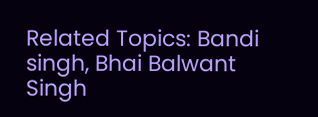Related Topics: Bandi singh, Bhai Balwant Singh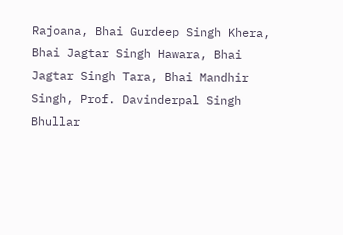Rajoana, Bhai Gurdeep Singh Khera, Bhai Jagtar Singh Hawara, Bhai Jagtar Singh Tara, Bhai Mandhir Singh, Prof. Davinderpal Singh Bhullar